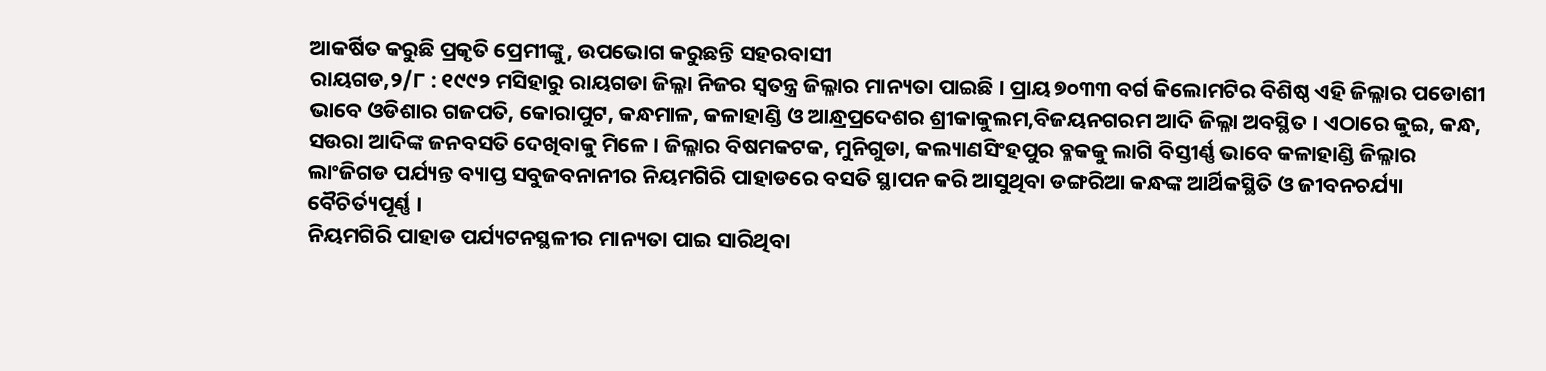ଆକର୍ଷିତ କରୁଛି ପ୍ରକୃତି ପ୍ରେମୀଙ୍କୁ, ଉପଭୋଗ କରୁଛନ୍ତି ସହରବାସୀ
ରାୟଗଡ,୨/୮ : ୧୯୯୨ ମସିହାରୁ ରାୟଗଡା ଜିଲ୍ଳା ନିଜର ସ୍ୱତନ୍ତ୍ର ଜିଲ୍ଳାର ମାନ୍ୟତା ପାଇଛି । ପ୍ରାୟ ୭୦୩୩ ବର୍ଗ କିଲୋମଟିର ବିଶିଷ୍ଠ ଏହି ଜିଲ୍ଳାର ପଡୋଶୀ ଭାବେ ଓଡିଶାର ଗଜପତି, କୋରାପୁଟ, କନ୍ଧମାଳ, କଳାହାଣ୍ଡି ଓ ଆନ୍ଧ୍ରପ୍ରଦେଶର ଶ୍ରୀକାକୁଲମ,ବିଜୟନଗରମ ଆଦି ଜିଲ୍ଳା ଅବସ୍ଥିତ । ଏଠାରେ କୁଇ, କନ୍ଧ, ସଉରା ଆଦିଙ୍କ ଜନବସତି ଦେଖିବାକୁ ମିଳେ । ଜିଲ୍ଳାର ବିଷମକଟକ, ମୁନିଗୁଡା, କଲ୍ୟାଣସିଂହପୁର ବ୍ଳକକୁ ଲାଗି ବିସ୍ତୀର୍ଣ୍ଣ ଭାବେ କଳାହାଣ୍ଡି ଜିଲ୍ଳାର ଲାଂଜିଗଡ ପର୍ଯ୍ୟନ୍ତ ବ୍ୟାପ୍ତ ସବୁଜବନାନୀର ନିୟମଗିରି ପାହାଡରେ ବସତି ସ୍ଥାପନ କରି ଆସୁଥିବା ଡଙ୍ଗରିଆ କନ୍ଧଙ୍କ ଆର୍ଥିକସ୍ଥିତି ଓ ଜୀବନଚର୍ଯ୍ୟା ବୈଚିର୍ତ୍ୟପୂର୍ଣ୍ଣ ।
ନିୟମଗିରି ପାହାଡ ପର୍ଯ୍ୟଟନସ୍ଥଳୀର ମାନ୍ୟତା ପାଇ ସାରିଥିବା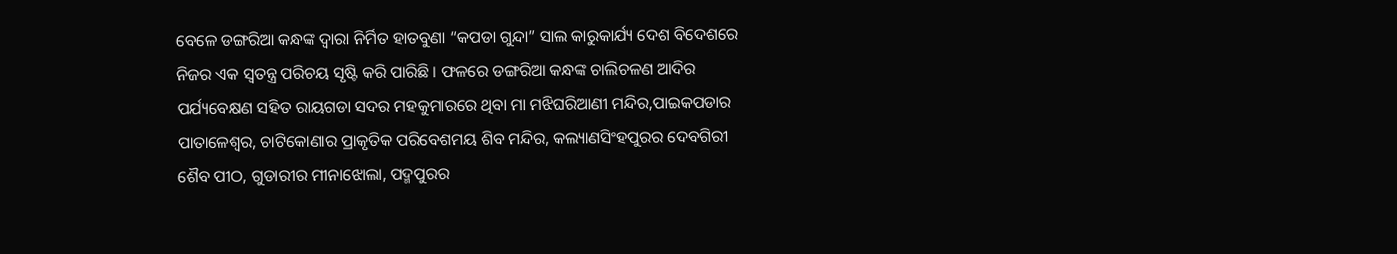ବେଳେ ଡଙ୍ଗରିଆ କନ୍ଧଙ୍କ ଦ୍ୱାରା ନିର୍ମିତ ହାତବୁଣା “କପଡା ଗୁନ୍ଦା” ସାଲ କାରୁକାର୍ଯ୍ୟ ଦେଶ ବିଦେଶରେ ନିଜର ଏକ ସ୍ୱତନ୍ତ୍ର ପରିଚୟ ସୃଷ୍ଟି କରି ପାରିଛି । ଫଳରେ ଡଙ୍ଗରିଆ କନ୍ଧଙ୍କ ଚାଲିଚଳଣ ଆଦିର ପର୍ଯ୍ୟବେକ୍ଷଣ ସହିତ ରାୟଗଡା ସଦର ମହକୁମାରରେ ଥିବା ମା ମଝିଘରିଆଣୀ ମନ୍ଦିର,ପାଇକପଡାର ପାତାଳେଶ୍ୱର, ଚାଟିକୋଣାର ପ୍ରାକୃତିକ ପରିବେଶମୟ ଶିବ ମନ୍ଦିର, କଲ୍ୟାଣସିଂହପୁରର ଦେବଗିରୀ ଶୈବ ପୀଠ, ଗୁଡାରୀର ମୀନାଝୋଲା, ପଦ୍ମପୁରର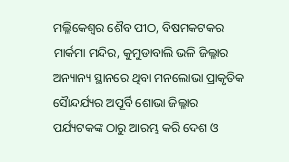ମଲ୍ଳିକେଶ୍ୱର ଶୈବ ପୀଠ, ବିଷମକଟକର ମାର୍କମା ମନ୍ଦିର, କୁମୁଡାବାଲି ଭଳି ଜିଲ୍ଳାର ଅନ୍ୟାନ୍ୟ ସ୍ଥାନରେ ଥିବା ମନଲୋଭା ପ୍ରାକୃତିକ ସୈାନ୍ଦର୍ଯ୍ୟର ଅପୂର୍ବି ଶୋଭା ଜିଲ୍ଳାର ପର୍ଯ୍ୟଟକଙ୍କ ଠାରୁ ଆରମ୍ଭ କରି ଦେଶ ଓ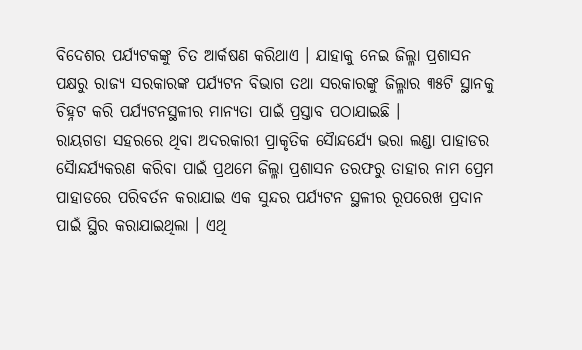ବିଦେଶର ପର୍ଯ୍ୟଟକଙ୍କୁ ଚିତ ଆର୍କଷଣ କରିଥାଏ । ଯାହାକୁ ନେଇ ଜିଲ୍ଳା ପ୍ରଶାସନ ପକ୍ଷରୁ ରାଜ୍ୟ ସରକାରଙ୍କ ପର୍ଯ୍ୟଟନ ବିଭାଗ ତଥା ସରକାରଙ୍କୁ ଜିଲ୍ଳାର ୩୫ଟି ସ୍ଥାନକୁ ଚିହ୍ନଟ କରି ପର୍ଯ୍ୟଟନସ୍ଥଳୀର ମାନ୍ୟତା ପାଇଁ ପ୍ରସ୍ତାବ ପଠାଯାଇଛି ।
ରାୟଗଡା ସହରରେ ଥିବା ଅଦରକାରୀ ପ୍ରାକୃତିକ ସୈାନ୍ଦର୍ଯ୍ୟେ ଭରା ଲଣ୍ଡା ପାହାଡର ସୈାନ୍ଦର୍ଯ୍ୟକରଣ କରିବା ପାଇଁ ପ୍ରଥମେ ଜିଲ୍ଳା ପ୍ରଶାସନ ତରଫରୁ ତାହାର ନାମ ପ୍ରେମ ପାହାଡରେ ପରିବର୍ତନ କରାଯାଇ ଏକ ସୁନ୍ଦର ପର୍ଯ୍ୟଟନ ସ୍ଥଳୀର ରୂପରେଖ ପ୍ରଦାନ ପାଇଁ ସ୍ଥିର କରାଯାଇଥିଲା । ଏଥି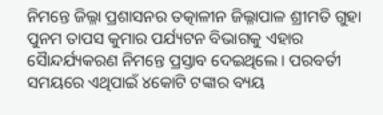ନିମନ୍ତେ ଜିଲ୍ଳା ପ୍ରଶାସନର ତତ୍କାଳୀନ ଜିଲ୍ଳାପାଳ ଶ୍ରୀମତି ଗୁହା ପୁନମ ତାପସ କୁମାର ପର୍ଯ୍ୟଟନ ବିଭାଗକୁ ଏହାର ସୈାନ୍ଦର୍ଯ୍ୟକରଣ ନିମନ୍ତେ ପ୍ରସ୍ତାବ ଦେଇଥିଲେ । ପରବର୍ତୀ ସମୟରେ ଏଥିପାଇଁ ୪କୋଟି ଟଙ୍କାର ବ୍ୟୟ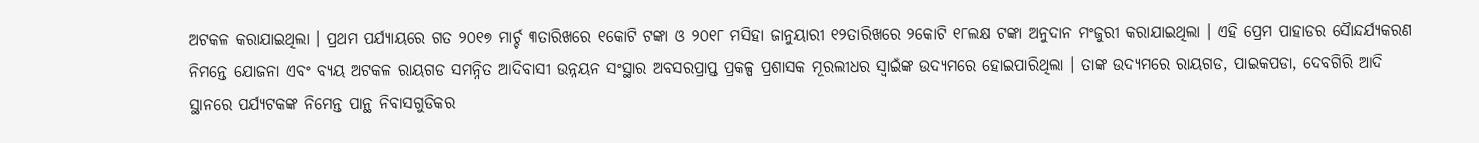ଅଟକଳ କରାଯାଇଥିଲା । ପ୍ରଥମ ପର୍ଯ୍ୟାୟରେ ଗତ ୨୦୧୭ ମାର୍ଚ୍ଚ ୩ତାରିଖରେ ୧କୋଟି ଟଙ୍କା ଓ ୨୦୧୮ ମସିହା ଜାନୁୟାରୀ ୧୨ତାରିଖରେ ୨କୋଟି ୧୮ଲକ୍ଷ ଟଙ୍କା ଅନୁଦାନ ମଂଜୁରୀ କରାଯାଇଥିଲା । ଏହି ପ୍ରେମ ପାହାଡର ସୈାନ୍ଦର୍ଯ୍ୟକରଣ ନିମନ୍ତେ ଯୋଜନା ଏବଂ ବ୍ୟୟ ଅଟକଳ ରାୟଗଡ ସମନ୍ନିତ ଆଦିବାସୀ ଉନ୍ନୟନ ସଂସ୍ଥାର ଅବସରପ୍ରାପ୍ତ ପ୍ରକଳ୍ପ ପ୍ରଶାସକ ମୂରଲୀଧର ସ୍ୱାଇଁଙ୍କ ଉଦ୍ୟମରେ ହୋଇପାରିଥିଲା । ତାଙ୍କ ଉଦ୍ୟମରେ ରାୟଗଡ, ପାଇକପଡା, ଦେବଗିରି ଆଦି ସ୍ଥାନରେ ପର୍ଯ୍ୟଟକଙ୍କ ନିମେନ୍ତ ପାନ୍ଥ ନିବାସଗୁଡିକର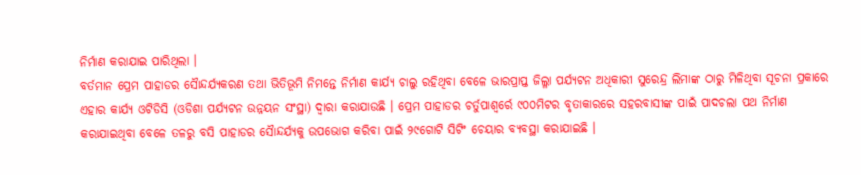ନିର୍ମାଣ କରାଯାଇ ପାରିଥିଲା ।
ବର୍ତମାନ ପ୍ରେମ ପାହାଡର ସୈାନ୍ଦର୍ଯ୍ୟକରଣ ତଥା ଭିତିଭୂମି ନିମନ୍ତେ ନିର୍ମାଣ କାର୍ଯ୍ୟ ଚାଲୁ ରହିଥିବା ବେଳେ ଭାରପ୍ରାପ୍ତ ଜିଲ୍ଳା ପର୍ଯ୍ୟଟନ ଅଧିକାରୀ ସୁରେନ୍ଦ୍ର ଲିମାଙ୍କ ଠାରୁ ମିଳିଥିବା ସୂଚନା ପ୍ରକାରେ ଏହାର କାର୍ଯ୍ୟ ଓଟିଡିସି (ଓଡିଶା ପର୍ଯ୍ୟଟନ ଉନ୍ନୟନ ସଂସ୍ଥା) ଦ୍ୱାରା କରାଯାଉଛି । ପ୍ରେମ ପାହାଡର ଚର୍ତୁପାଶ୍ୱର୍ରେ ୯୦୦ମିଟର ବୃତାକାରରେ ସହରବାସୀଙ୍କ ପାଇଁ ପାଦଚଲା ପଥ ନିର୍ମାଣ କରାଯାଇଥିବା ବେଳେ ତଳରୁ ବସି ପାହାଡର ସୈାନ୍ଦର୍ଯ୍ୟକୁ ଉପଭୋଗ କରିବା ପାଇଁ ୨୯ଗୋଟି ସିଟିଂ ଚେୟାର ବ୍ୟବସ୍ଥା କରାଯାଇଛି ।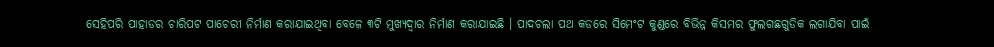ସେହିପରି ପାହାଡର ଚାରିପଟ ପାଚେରୀ ନିର୍ମାଣ କରାଯାଇଥିବା ବେଳେ ୩ଟି ମୁଖ୍ୟଦ୍ୱାର ନିର୍ମାଣ କରାଯାଇଛି । ପାଦଚଲା ପଥ କଡରେ ସିମେଂଟ କୁଣ୍ଡରେ ବିଭିନ୍ନ କିସମର ଫୁଲଗଛଗୁଡିକ ଲଗାଯିବା ପାଇଁ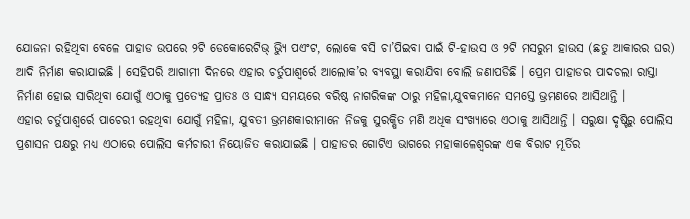ଯୋଜନା ରହିଥିବା ବେଳେ ପାହାଡ ଉପରେ ୨ଟି ଡେକୋରେଟିଭ୍ ଭ୍ୟିୁ ପଏଂଟ, ଲୋକେ ବସି ଚା’ପିଇବା ପାଇଁ ଟି-ହାଉସ ଓ ୨ଟି ମସରୁମ ହାଉସ (ଛତୁ ଆକାରର ଘର) ଆଦି ନିର୍ମାଣ କରାଯାଇଛି । ସେହିପରି ଆଗାମୀ ଦିନରେ ଏହାର ଚର୍ତୁପାଶ୍ୱର୍ରେ ଆଲୋକ’ର ବ୍ୟବସ୍ଥା କରାଯିବା ବୋଲି ଜଣାପଡିଛି । ପ୍ରେମ ପାହାଡର ପାଦଚଲା ରାସ୍ତା ନିର୍ମାଣ ହୋଇ ସାରିଥିବା ଯୋଗୁଁ ଏଠାକୁ ପ୍ରତ୍ୟେହ ପ୍ରାତଃ ଓ ସାନ୍ଧ୍ୟ ସମୟରେ ବରିଷ୍ଠ ନାଗରିକଙ୍କ ଠାରୁ ମହିଳା,ଯୁବକମାନେ ସମସ୍ତେ ଭ୍ରମଣରେ ଆସିଥାନ୍ତି ।
ଏହାର ଚର୍ତୁପାଶ୍ୱର୍ରେ ପାଚେରୀ ରହଥିବା ଯୋଗୁଁ ମହିଳା, ଯୁବତୀ ଭ୍ରମଣକାରୀମାନେ ନିଜକୁ ସୁରକ୍ଷିତ ମଣି ଅଧିକ ସଂଖ୍ୟାରେ ଏଠାକୁ ଆସିଥାନ୍ତି । ସରୁକ୍ଷା ଦୃଷ୍ଟିରୁ ପୋଲିସ ପ୍ରଶାସନ ପକ୍ଷରୁ ମଧ୍ୟ ଏଠାରେ ପୋଲିସ କର୍ମଚାରୀ ନିୟୋଜିତ କରାଯାଇଛି । ପାହାଡର ଗୋଟିଏ ଭାଗରେ ମହାକାଳେଶ୍ୱରଙ୍କ ଏକ ବିରାଟ ମୂର୍ତିର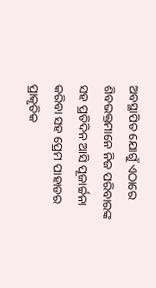ଅବସ୍ଥାପିତ ଯୋଗୁଁ ଏଠାରେ ଶିବଭକ୍ତମାନେ ନିଜ ପରିବାରଙ୍କ ସହ ପ୍ରତିଦିନ ଆସି ପୂଜାର୍ଚ୍ଚନା କରିବା ସହ ପ୍ରେମ ପାହାଡର ପ୍ରାକୃତିକ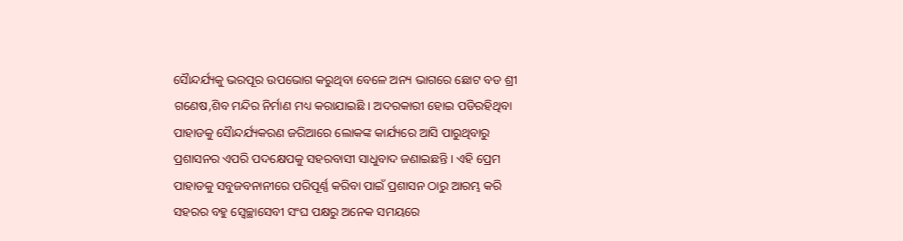ସୈାନ୍ଦର୍ଯ୍ୟକୁ ଭରପୂର ଉପଭୋଗ କରୁଥିବା ବେଳେ ଅନ୍ୟ ଭାଗରେ ଛୋଟ ବଡ ଶ୍ରୀ ଗଣେଷ,ଶିବ ମନ୍ଦିର ନିର୍ମାଣ ମଧ୍ୟ କରାଯାଇଛି । ଅଦରକାରୀ ହୋଇ ପଡିରହିଥିବା ପାହାଡକୁ ସୈାନ୍ଦର୍ଯ୍ୟକରଣ ଜରିଆରେ ଲୋକଙ୍କ କାର୍ଯ୍ୟରେ ଆସି ପାରୁଥିବାରୁ ପ୍ରଶାସନର ଏପରି ପଦକ୍ଷେପକୁ ସହରବାସୀ ସାଧୁବାଦ ଜଣାଇଛନ୍ତି । ଏହି ପ୍ରେମ ପାହାଡକୁ ସବୁଜବନାନୀରେ ପରିପୂର୍ଣ୍ଣ କରିବା ପାଇଁ ପ୍ରଶାସନ ଠାରୁ ଆରମ୍ଭ କରି ସହରର ବହୁ ସ୍ୱେଚ୍ଛାସେବୀ ସଂଘ ପକ୍ଷରୁ ଅନେକ ସମୟରେ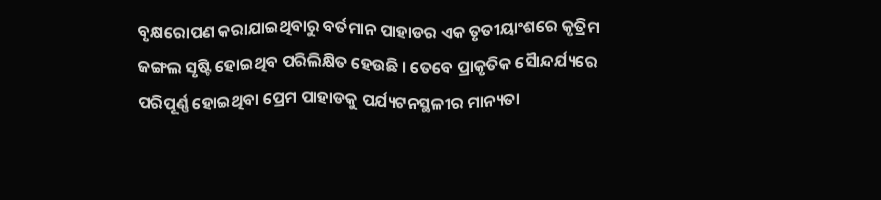ବୃକ୍ଷରୋପଣ କରାଯାଇଥିବାରୁ ବର୍ତମାନ ପାହାଡର ଏକ ତୃତୀୟାଂଶରେ କୃତ୍ରିମ ଜଙ୍ଗଲ ସୃଷ୍ଟି ହୋଇଥିବ ପରିଲିକ୍ଷିତ ହେଉଛି । ତେବେ ପ୍ରାକୃତିକ ସୈାନ୍ଦର୍ଯ୍ୟରେ ପରିପୂର୍ଣ୍ଣ ହୋଇଥିବା ପ୍ରେମ ପାହାଡକୁ ପର୍ଯ୍ୟଟନସ୍ଥଳୀର ମାନ୍ୟତା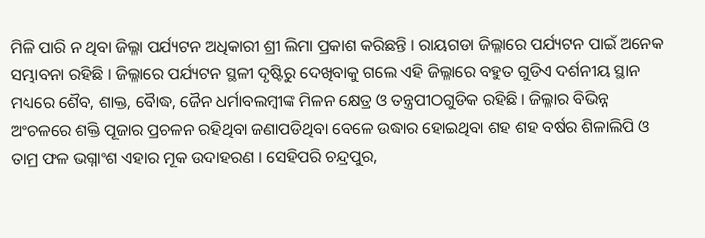ମିଳି ପାରି ନ ଥିବା ଜିଲ୍ଳା ପର୍ଯ୍ୟଟନ ଅଧିକାରୀ ଶ୍ରୀ ଲିମା ପ୍ରକାଶ କରିଛନ୍ତି । ରାୟଗଡା ଜିଲ୍ଳାରେ ପର୍ଯ୍ୟଟନ ପାଇଁ ଅନେକ ସମ୍ଭାବନା ରହିଛି । ଜିଲ୍ଳାରେ ପର୍ଯ୍ୟଟନ ସ୍ଥଳୀ ଦୃଷ୍ଟିରୁ ଦେଖିବାକୁ ଗଲେ ଏହି ଜିଲ୍ଳାରେ ବହୁତ ଗୁଡିଏ ଦର୍ଶନୀୟ ସ୍ଥାନ ମଧ୍ୟରେ ଶୈବ, ଶାକ୍ତ, ବୈାଦ୍ଧ, ଜୈନ ଧର୍ମାବଲମ୍ବୀଙ୍କ ମିଳନ କ୍ଷେତ୍ର ଓ ତନ୍ତ୍ରପୀଠଗୁଡିକ ରହିଛି । ଜିଲ୍ଳାର ବିଭିନ୍ନ ଅଂଚଳରେ ଶକ୍ତି ପୂଜାର ପ୍ରଚଳନ ରହିଥିବା ଜଣାପଡିଥିବା ବେଳେ ଉଦ୍ଧାର ହୋଇଥିବା ଶହ ଶହ ବର୍ଷର ଶିଳାଲିପି ଓ ତାମ୍ର ଫଳ ଭଗ୍ନାଂଶ ଏହାର ମୂକ ଉଦାହରଣ । ସେହିପରି ଚନ୍ଦ୍ରପୁର,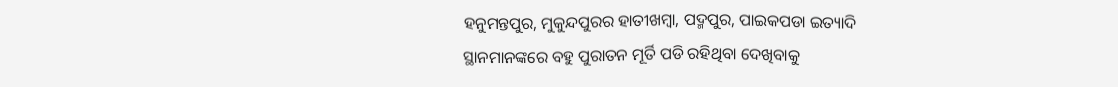ହନୁମନ୍ତପୁର, ମୁକୁନ୍ଦପୁରର ହାତୀଖମ୍ବା, ପଦ୍ମପୁର, ପାଇକପଡା ଇତ୍ୟାଦି ସ୍ଥାନମାନଙ୍କରେ ବହୁ ପୁରାତନ ମୂର୍ତି ପଡି ରହିଥିବା ଦେଖିବାକୁ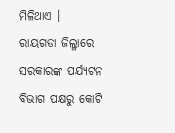ମିଳିଥାଏ ।
ରାୟଗଡା ଜିଲ୍ଳାରେ ସରକାରଙ୍କ ପର୍ଯ୍ୟଟନ ବିଭାଗ ପକ୍ଷରୁ କୋଟି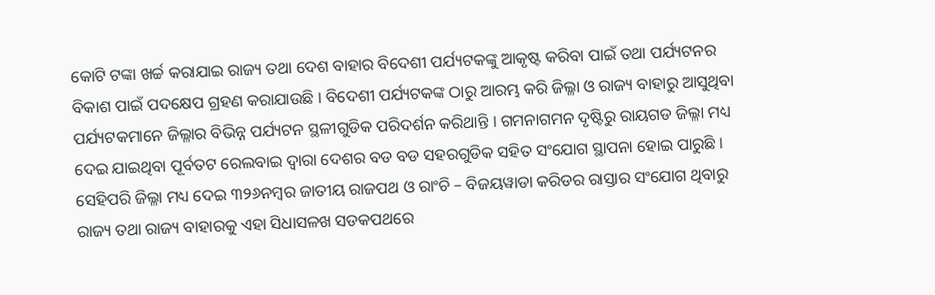କୋଟି ଟଙ୍କା ଖର୍ଚ୍ଚ କରାଯାଇ ରାଜ୍ୟ ତଥା ଦେଶ ବାହାର ବିଦେଶୀ ପର୍ଯ୍ୟଟକଙ୍କୁ ଆକୃଷ୍ଟ କରିବା ପାଇଁ ତଥା ପର୍ଯ୍ୟଟନର ବିକାଶ ପାଇଁ ପଦକ୍ଷେପ ଗ୍ରହଣ କରାଯାଉଛି । ବିଦେଶୀ ପର୍ଯ୍ୟଟକଙ୍କ ଠାରୁ ଆରମ୍ଭ କରି ଜିଲ୍ଳା ଓ ରାଜ୍ୟ ବାହାରୁ ଆସୁଥିବା ପର୍ଯ୍ୟଟକମାନେ ଜିଲ୍ଳାର ବିଭିନ୍ନ ପର୍ଯ୍ୟଟନ ସ୍ଥଳୀଗୁଡିକ ପରିଦର୍ଶନ କରିଥାନ୍ତି । ଗମନାଗମନ ଦୃଷ୍ଟିରୁ ରାୟଗଡ ଜିଲ୍ଳା ମଧ୍ୟ ଦେଇ ଯାଇଥିବା ପୂର୍ବତଟ ରେଲବାଇ ଦ୍ୱାରା ଦେଶର ବଡ ବଡ ସହରଗୁଡିକ ସହିତ ସଂଯୋଗ ସ୍ଥାପନା ହୋଇ ପାରୁଛି । ସେହିପରି ଜିଲ୍ଳା ମଧ୍ୟ ଦେଇ ୩୨୬ନମ୍ବର ଜାତୀୟ ରାଜପଥ ଓ ରାଂଚି – ବିଜୟୱାଡା କରିଡର ରାସ୍ତାର ସଂଯୋଗ ଥିବାରୁ ରାଜ୍ୟ ତଥା ରାଜ୍ୟ ବାହାରକୁ ଏହା ସିଧାସଳଖ ସଡକପଥରେ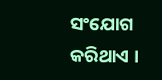ସଂଯୋଗ କରିଥାଏ ।